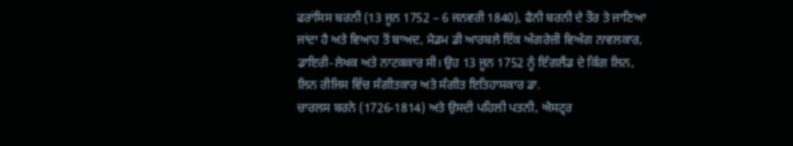ਫਰਾਂਸਿਸ ਬਰਨੀ (13 ਜੂਨ 1752 – 6 ਜਨਵਰੀ 1840), ਫੈਨੀ ਬਰਨੀ ਦੇ ਤੌਰ ਤੇ ਜਾਣਿਆ ਜਾਂਦਾ ਹੈ ਅਤੇ ਵਿਆਹ ਤੋਂ ਬਾਅਦ, ਮੈਡਮ ਡੀ ਆਰਬਲੇ ਇੱਕ ਅੰਗਰੇਜ਼ੀ ਵਿਅੰਗ ਨਾਵਲਕਾਰ, ਡਾਇਰੀ-ਲੇਖਕ ਅਤੇ ਨਾਟਕਕਾਰ ਸੀ। ਉਹ 13 ਜੂਨ 1752 ਨੂੰ ਇੰਗਲੈਂਡ ਦੇ ਕਿੰਗ ਲਿਨ, ਲਿਨ ਰੀਜਿਸ ਵਿੱਚ ਸੰਗੀਤਕਾਰ ਅਤੇ ਸੰਗੀਤ ਇਤਿਹਾਸਕਾਰ ਡਾ.
ਚਾਰਲਸ ਬਰਨੇ (1726-1814) ਅਤੇ ਉਸਦੀ ਪਹਿਲੀ ਪਤਨੀ, ਐਸਟ੍ਰਰ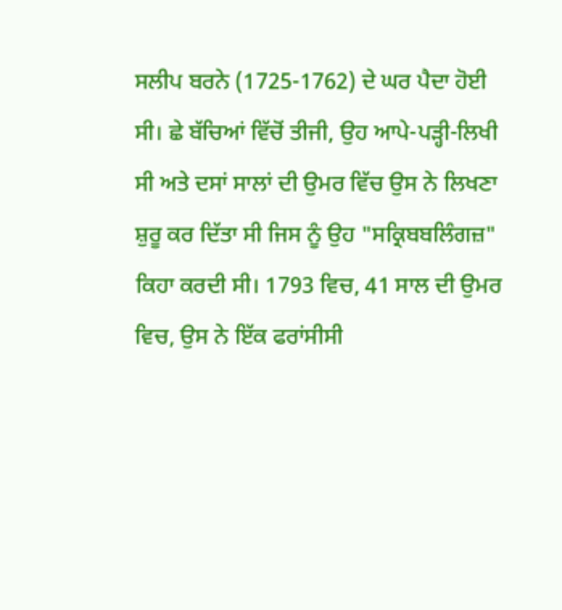ਸਲੀਪ ਬਰਨੇ (1725-1762) ਦੇ ਘਰ ਪੈਦਾ ਹੋਈ ਸੀ। ਛੇ ਬੱਚਿਆਂ ਵਿੱਚੋਂ ਤੀਜੀ, ਉਹ ਆਪੇ-ਪੜ੍ਹੀ-ਲਿਖੀ ਸੀ ਅਤੇ ਦਸਾਂ ਸਾਲਾਂ ਦੀ ਉਮਰ ਵਿੱਚ ਉਸ ਨੇ ਲਿਖਣਾ ਸ਼ੁਰੂ ਕਰ ਦਿੱਤਾ ਸੀ ਜਿਸ ਨੂੰ ਉਹ "ਸਕ੍ਰਿਬਬਲਿੰਗਜ਼" ਕਿਹਾ ਕਰਦੀ ਸੀ। 1793 ਵਿਚ, 41 ਸਾਲ ਦੀ ਉਮਰ ਵਿਚ, ਉਸ ਨੇ ਇੱਕ ਫਰਾਂਸੀਸੀ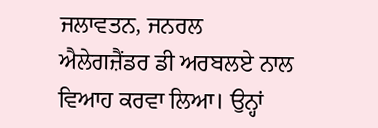ਜਲਾਵਤਨ, ਜਨਰਲ ਐਲੇਗਜ਼ੈਂਡਰ ਡੀ ਅਰਬਲਏ ਨਾਲ ਵਿਆਹ ਕਰਵਾ ਲਿਆ। ਉਨ੍ਹਾਂ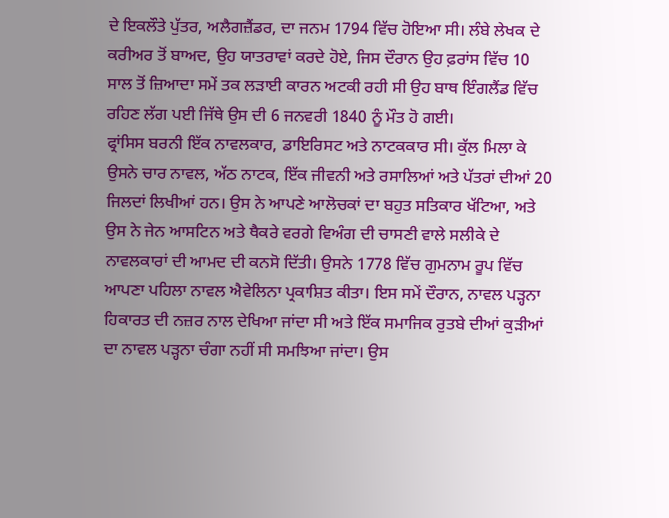ਦੇ ਇਕਲੌਤੇ ਪੁੱਤਰ, ਅਲੈਗਜ਼ੈਂਡਰ, ਦਾ ਜਨਮ 1794 ਵਿੱਚ ਹੋਇਆ ਸੀ। ਲੰਬੇ ਲੇਖਕ ਦੇ ਕਰੀਅਰ ਤੋਂ ਬਾਅਦ, ਉਹ ਯਾਤਰਾਵਾਂ ਕਰਦੇ ਹੋਏ, ਜਿਸ ਦੌਰਾਨ ਉਹ ਫ਼ਰਾਂਸ ਵਿੱਚ 10 ਸਾਲ ਤੋਂ ਜ਼ਿਆਦਾ ਸਮੇਂ ਤਕ ਲੜਾਈ ਕਾਰਨ ਅਟਕੀ ਰਹੀ ਸੀ ਉਹ ਬਾਥ ਇੰਗਲੈਂਡ ਵਿੱਚ ਰਹਿਣ ਲੱਗ ਪਈ ਜਿੱਥੇ ਉਸ ਦੀ 6 ਜਨਵਰੀ 1840 ਨੂੰ ਮੌਤ ਹੋ ਗਈ।
ਫ੍ਰਾਂਸਿਸ ਬਰਨੀ ਇੱਕ ਨਾਵਲਕਾਰ, ਡਾਇਰਿਸਟ ਅਤੇ ਨਾਟਕਕਾਰ ਸੀ। ਕੁੱਲ ਮਿਲਾ ਕੇ ਉਸਨੇ ਚਾਰ ਨਾਵਲ, ਅੱਠ ਨਾਟਕ, ਇੱਕ ਜੀਵਨੀ ਅਤੇ ਰਸਾਲਿਆਂ ਅਤੇ ਪੱਤਰਾਂ ਦੀਆਂ 20 ਜਿਲਦਾਂ ਲਿਖੀਆਂ ਹਨ। ਉਸ ਨੇ ਆਪਣੇ ਆਲੋਚਕਾਂ ਦਾ ਬਹੁਤ ਸਤਿਕਾਰ ਖੱਟਿਆ, ਅਤੇ ਉਸ ਨੇ ਜੇਨ ਆਸਟਿਨ ਅਤੇ ਥੈਕਰੇ ਵਰਗੇ ਵਿਅੰਗ ਦੀ ਚਾਸਣੀ ਵਾਲੇ ਸਲੀਕੇ ਦੇ ਨਾਵਲਕਾਰਾਂ ਦੀ ਆਮਦ ਦੀ ਕਨਸੋ ਦਿੱਤੀ। ਉਸਨੇ 1778 ਵਿੱਚ ਗੁਮਨਾਮ ਰੂਪ ਵਿੱਚ ਆਪਣਾ ਪਹਿਲਾ ਨਾਵਲ ਐਵੇਲਿਨਾ ਪ੍ਰਕਾਸ਼ਿਤ ਕੀਤਾ। ਇਸ ਸਮੇਂ ਦੌਰਾਨ, ਨਾਵਲ ਪੜ੍ਹਨਾ ਹਿਕਾਰਤ ਦੀ ਨਜ਼ਰ ਨਾਲ ਦੇਖਿਆ ਜਾਂਦਾ ਸੀ ਅਤੇ ਇੱਕ ਸਮਾਜਿਕ ਰੁਤਬੇ ਦੀਆਂ ਕੁੜੀਆਂ ਦਾ ਨਾਵਲ ਪੜ੍ਹਨਾ ਚੰਗਾ ਨਹੀਂ ਸੀ ਸਮਝਿਆ ਜਾਂਦਾ। ਉਸ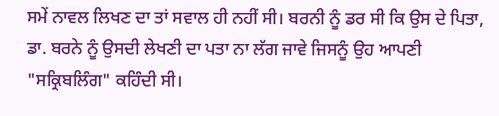ਸਮੇਂ ਨਾਵਲ ਲਿਖਣ ਦਾ ਤਾਂ ਸਵਾਲ ਹੀ ਨਹੀਂ ਸੀ। ਬਰਨੀ ਨੂੰ ਡਰ ਸੀ ਕਿ ਉਸ ਦੇ ਪਿਤਾ, ਡਾ. ਬਰਨੇ ਨੂੰ ਉਸਦੀ ਲੇਖਣੀ ਦਾ ਪਤਾ ਨਾ ਲੱਗ ਜਾਵੇ ਜਿਸਨੂੰ ਉਹ ਆਪਣੀ "ਸਕ੍ਰਿਬਲਿੰਗ" ਕਹਿੰਦੀ ਸੀ।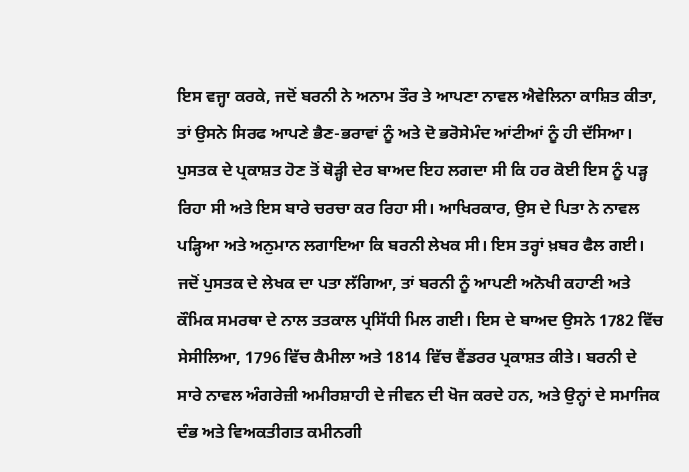ਇਸ ਵਜ੍ਹਾ ਕਰਕੇ, ਜਦੋਂ ਬਰਨੀ ਨੇ ਅਨਾਮ ਤੌਰ ਤੇ ਆਪਣਾ ਨਾਵਲ ਐਵੇਲਿਨਾ ਕਾਸ਼ਿਤ ਕੀਤਾ, ਤਾਂ ਉਸਨੇ ਸਿਰਫ ਆਪਣੇ ਭੈਣ-ਭਰਾਵਾਂ ਨੂੰ ਅਤੇ ਦੋ ਭਰੋਸੇਮੰਦ ਆਂਟੀਆਂ ਨੂੰ ਹੀ ਦੱਸਿਆ। ਪੁਸਤਕ ਦੇ ਪ੍ਰਕਾਸ਼ਤ ਹੋਣ ਤੋਂ ਥੋੜ੍ਹੀ ਦੇਰ ਬਾਅਦ ਇਹ ਲਗਦਾ ਸੀ ਕਿ ਹਰ ਕੋਈ ਇਸ ਨੂੰ ਪੜ੍ਹ ਰਿਹਾ ਸੀ ਅਤੇ ਇਸ ਬਾਰੇ ਚਰਚਾ ਕਰ ਰਿਹਾ ਸੀ। ਆਖਿਰਕਾਰ, ਉਸ ਦੇ ਪਿਤਾ ਨੇ ਨਾਵਲ ਪੜ੍ਹਿਆ ਅਤੇ ਅਨੁਮਾਨ ਲਗਾਇਆ ਕਿ ਬਰਨੀ ਲੇਖਕ ਸੀ। ਇਸ ਤਰ੍ਹਾਂ ਖ਼ਬਰ ਫੈਲ ਗਈ। ਜਦੋਂ ਪੁਸਤਕ ਦੇ ਲੇਖਕ ਦਾ ਪਤਾ ਲੱਗਿਆ, ਤਾਂ ਬਰਨੀ ਨੂੰ ਆਪਣੀ ਅਨੋਖੀ ਕਹਾਣੀ ਅਤੇ ਕੌਮਿਕ ਸਮਰਥਾ ਦੇ ਨਾਲ ਤਤਕਾਲ ਪ੍ਰਸਿੱਧੀ ਮਿਲ ਗਈ। ਇਸ ਦੇ ਬਾਅਦ ਉਸਨੇ 1782 ਵਿੱਚ ਸੇਸੀਲਿਆ, 1796 ਵਿੱਚ ਕੈਮੀਲਾ ਅਤੇ 1814 ਵਿੱਚ ਵੈਂਡਰਰ ਪ੍ਰਕਾਸ਼ਤ ਕੀਤੇ। ਬਰਨੀ ਦੇ ਸਾਰੇ ਨਾਵਲ ਅੰਗਰੇਜ਼ੀ ਅਮੀਰਸ਼ਾਹੀ ਦੇ ਜੀਵਨ ਦੀ ਖੋਜ ਕਰਦੇ ਹਨ, ਅਤੇ ਉਨ੍ਹਾਂ ਦੇ ਸਮਾਜਿਕ ਦੰਭ ਅਤੇ ਵਿਅਕਤੀਗਤ ਕਮੀਨਗੀ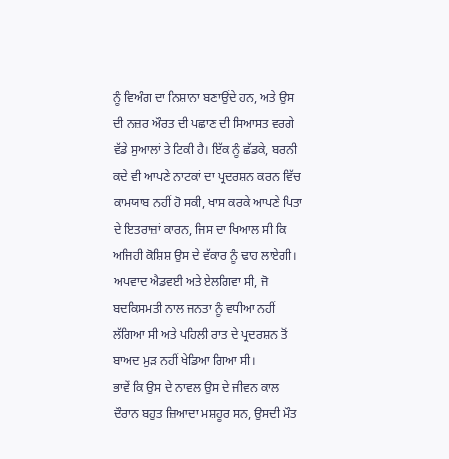ਨੂੰ ਵਿਅੰਗ ਦਾ ਨਿਸ਼ਾਨਾ ਬਣਾਉਂਦੇ ਹਨ, ਅਤੇ ਉਸ ਦੀ ਨਜ਼ਰ ਔਰਤ ਦੀ ਪਛਾਣ ਦੀ ਸਿਆਸਤ ਵਰਗੇ ਵੱਡੇ ਸੁਆਲਾਂ ਤੇ ਟਿਕੀ ਹੈ। ਇੱਕ ਨੂੰ ਛੱਡਕੇ, ਬਰਨੀ ਕਦੇ ਵੀ ਆਪਣੇ ਨਾਟਕਾਂ ਦਾ ਪ੍ਰਦਰਸ਼ਨ ਕਰਨ ਵਿੱਚ ਕਾਮਯਾਬ ਨਹੀਂ ਹੋ ਸਕੀ, ਖਾਸ ਕਰਕੇ ਆਪਣੇ ਪਿਤਾ ਦੇ ਇਤਰਾਜ਼ਾਂ ਕਾਰਨ, ਜਿਸ ਦਾ ਖਿਆਲ ਸੀ ਕਿ ਅਜਿਹੀ ਕੋਸ਼ਿਸ਼ ਉਸ ਦੇ ਵੱਕਾਰ ਨੂੰ ਢਾਹ ਲਾਏਗੀ। ਅਪਵਾਦ ਐਡਵਈ ਅਤੇ ਏਲਗਿਵਾ ਸੀ, ਜੋ ਬਦਕਿਸਮਤੀ ਨਾਲ ਜਨਤਾ ਨੂੰ ਵਧੀਆ ਨਹੀਂ ਲੱਗਿਆ ਸੀ ਅਤੇ ਪਹਿਲੀ ਰਾਤ ਦੇ ਪ੍ਰਦਰਸ਼ਨ ਤੋਂ ਬਾਅਦ ਮੁੜ ਨਹੀਂ ਖੇਡਿਆ ਗਿਆ ਸੀ।
ਭਾਵੇਂ ਕਿ ਉਸ ਦੇ ਨਾਵਲ ਉਸ ਦੇ ਜੀਵਨ ਕਾਲ ਦੌਰਾਨ ਬਹੁਤ ਜ਼ਿਆਦਾ ਮਸ਼ਹੂਰ ਸਨ, ਉਸਦੀ ਮੌਤ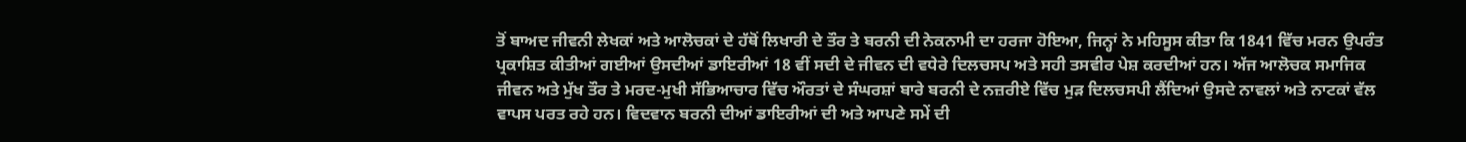ਤੋਂ ਬਾਅਦ ਜੀਵਨੀ ਲੇਖਕਾਂ ਅਤੇ ਆਲੋਚਕਾਂ ਦੇ ਹੱਥੋਂ ਲਿਖਾਰੀ ਦੇ ਤੌਰ ਤੇ ਬਰਨੀ ਦੀ ਨੇਕਨਾਮੀ ਦਾ ਹਰਜਾ ਹੋਇਆ, ਜਿਨ੍ਹਾਂ ਨੇ ਮਹਿਸੂਸ ਕੀਤਾ ਕਿ 1841 ਵਿੱਚ ਮਰਨ ਉਪਰੰਤ ਪ੍ਰਕਾਸ਼ਿਤ ਕੀਤੀਆਂ ਗਈਆਂ ਉਸਦੀਆਂ ਡਾਇਰੀਆਂ 18 ਵੀਂ ਸਦੀ ਦੇ ਜੀਵਨ ਦੀ ਵਧੇਰੇ ਦਿਲਚਸਪ ਅਤੇ ਸਹੀ ਤਸਵੀਰ ਪੇਸ਼ ਕਰਦੀਆਂ ਹਨ। ਅੱਜ ਆਲੋਚਕ ਸਮਾਜਿਕ ਜੀਵਨ ਅਤੇ ਮੁੱਖ ਤੌਰ ਤੇ ਮਰਦ-ਮੁਖੀ ਸੱਭਿਆਚਾਰ ਵਿੱਚ ਔਰਤਾਂ ਦੇ ਸੰਘਰਸ਼ਾਂ ਬਾਰੇ ਬਰਨੀ ਦੇ ਨਜ਼ਰੀਏ ਵਿੱਚ ਮੁੜ ਦਿਲਚਸਪੀ ਲੈਂਦਿਆਂ ਉਸਦੇ ਨਾਵਲਾਂ ਅਤੇ ਨਾਟਕਾਂ ਵੱਲ ਵਾਪਸ ਪਰਤ ਰਹੇ ਹਨ। ਵਿਦਵਾਨ ਬਰਨੀ ਦੀਆਂ ਡਾਇਰੀਆਂ ਦੀ ਅਤੇ ਆਪਣੇ ਸਮੇਂ ਦੀ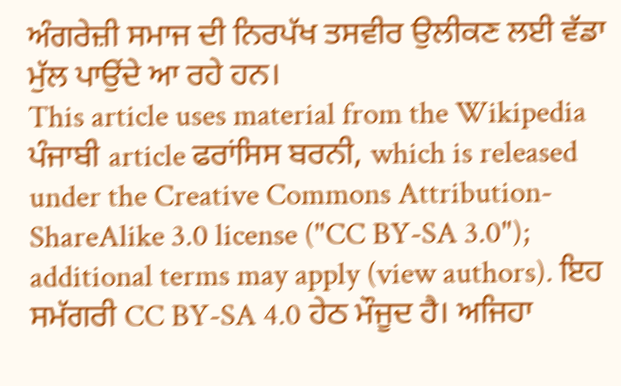ਅੰਗਰੇਜ਼ੀ ਸਮਾਜ ਦੀ ਨਿਰਪੱਖ ਤਸਵੀਰ ਉਲੀਕਣ ਲਈ ਵੱਡਾ ਮੁੱਲ ਪਾਉਂਦੇ ਆ ਰਹੇ ਹਨ।
This article uses material from the Wikipedia ਪੰਜਾਬੀ article ਫਰਾਂਸਿਸ ਬਰਨੀ, which is released under the Creative Commons Attribution-ShareAlike 3.0 license ("CC BY-SA 3.0"); additional terms may apply (view authors). ਇਹ ਸਮੱਗਰੀ CC BY-SA 4.0 ਹੇਠ ਮੌਜੂਦ ਹੈ। ਅਜਿਹਾ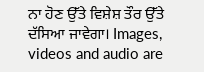ਨਾ ਹੋਣ ਉੱਤੇ ਵਿਸ਼ੇਸ਼ ਤੌਰ ਉੱਤੇ ਦੱਸਿਆ ਜਾਵੇਗਾ। Images, videos and audio are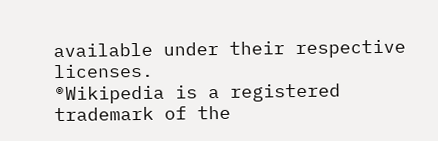available under their respective licenses.
®Wikipedia is a registered trademark of the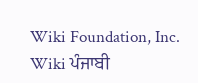Wiki Foundation, Inc. Wiki ਪੰਜਾਬੀ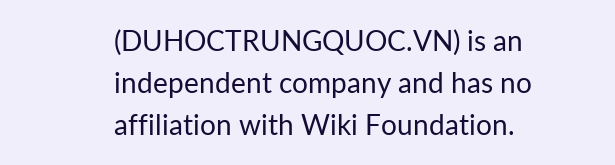(DUHOCTRUNGQUOC.VN) is an independent company and has no affiliation with Wiki Foundation.